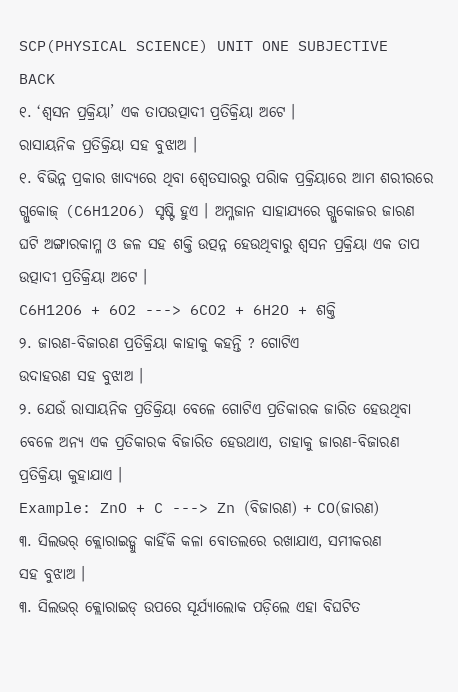SCP(PHYSICAL SCIENCE) UNIT ONE SUBJECTIVE
BACK
୧. ‘ଶ୍ୱସନ ପ୍ରକ୍ରିୟା’ ଏକ ତାପଉତ୍ପାଦୀ ପ୍ରତିକ୍ରିୟା ଅଟେ ।
ରାସାୟନିକ ପ୍ରତିକ୍ରିୟା ସହ ବୁଝାଅ ।
୧. ବିଭିନ୍ନ ପ୍ରକାର ଖାଦ୍ୟରେ ଥିବା ଶ୍ୱେତସାରରୁ ପରିାକ ପ୍ରକ୍ରିୟାରେ ଆମ ଶରୀରରେ ଗ୍ଲୁକୋଜ୍ (C6H12O6) ସୃଷ୍ଟି ହୁଏ । ଅମ୍ଳଜାନ ସାହାଯ୍ୟରେ ଗ୍ଲୁକୋଜର ଜାରଣ ଘଟି ଅଙ୍ଗାରକାମ୍ଳ ଓ ଜଳ ସହ ଶକ୍ତି ଉତ୍ପନ୍ନ ହେଉଥିବାରୁ ଶ୍ୱସନ ପ୍ରକ୍ରିୟା ଏକ ତାପ ଉତ୍ପାଦୀ ପ୍ରତିକ୍ରିୟା ଅଟେ ।
C6H12O6 + 6O2 ---> 6CO2 + 6H2O + ଶକ୍ତି
୨. ଜାରଣ-ବିଜାରଣ ପ୍ରତିକ୍ରିୟା କାହାକୁ କହନ୍ତି ? ଗୋଟିଏ
ଉଦାହରଣ ସହ ବୁଝାଅ ।
୨. ଯେଉଁ ରାସାୟନିକ ପ୍ରତିକ୍ରିୟା ବେଳେ ଗୋଟିଏ ପ୍ରତିକାରକ ଜାରିତ ହେଉଥିବା ବେଳେ ଅନ୍ୟ ଏକ ପ୍ରତିକାରକ ବିଜାରିତ ହେଉଥାଏ, ତାହାକୁ ଜାରଣ-ବିଜାରଣ ପ୍ରତିକ୍ରିୟା କୁହାଯାଏ ।
Example: ZnO + C ---> Zn (ବିଜାରଣ) + CO(ଜାରଣ)
୩. ସିଲଭର୍ କ୍ଲୋରାଇଡ୍କୁ କାହିଁକି କଳା ବୋତଲରେ ରଖାଯାଏ, ସମୀକରଣ
ସହ ବୁଝାଅ ।
୩. ସିଲଭର୍ କ୍ଲୋରାଇଡ୍ ଉପରେ ସୂର୍ଯ୍ୟାଲୋକ ପଡ଼ିଲେ ଏହା ବିଘଟିତ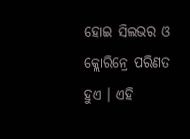ହୋଇ ସିଲଭର ଓ କ୍ଲୋରିନ୍ରେ ପରିଣତ ହୁଏ । ଏହି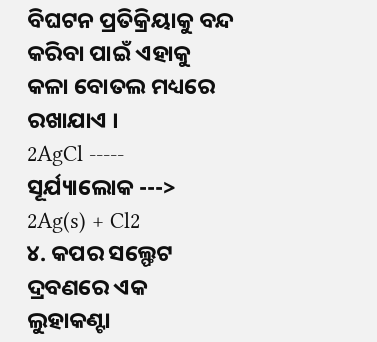ବିଘଟନ ପ୍ରତିକ୍ରିୟାକୁ ବନ୍ଦ କରିବା ପାଇଁ ଏହାକୁ କଳା ବୋତଲ ମଧ୍ୟରେ ରଖାଯାଏ ।
2AgCl ----- ସୂର୍ଯ୍ୟାଲୋକ ---> 2Ag(s) + Cl2
୪. କପର ସଲ୍ଫେଟ ଦ୍ରବଣରେ ଏକ ଲୁହାକଣ୍ଟା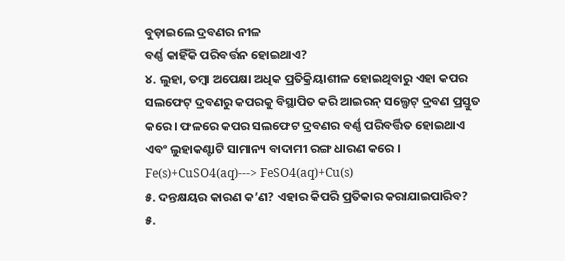ବୁଡ଼ାଇଲେ ଦ୍ରବଣର ନୀଳ
ବର୍ଣ୍ଣ କାହିଁକି ପରିବର୍ତ୍ତନ ହୋଇଥାଏ?
୪. ଲୁହା, ତମ୍ବା ଅପେକ୍ଷା ଅଧିକ ପ୍ରତିକ୍ରିୟାଶୀଳ ହୋଇଥିବାରୁ ଏହା କପର ସଲଫେଟ୍ ଦ୍ରବଣରୁ କପରକୁ ବିସ୍ଥାପିତ କରି ଆଇରନ୍ ସଲ୍ଫେଟ୍ ଦ୍ରବଣ ପ୍ରସ୍ତୁତ କରେ । ଫଳରେ କପର ସଲଫେଟ ଦ୍ରବଣର ବର୍ଣ୍ଣ ପରିବର୍ତ୍ତିତ ହୋଇଥାଏ ଏବଂ ଲୁହାକଣ୍ଟାଟି ସାମାନ୍ୟ ବାଦାମୀ ରଙ୍ଗ ଧାରଣ କରେ ।
Fe(s)+CuSO4(aq)---> FeSO4(aq)+Cu(s)
୫. ଦନ୍ତକ୍ଷୟର କାରଣ କ’ଣ? ଏହାର କିପରି ପ୍ରତିକାର କରାଯାଇପାରିବ?
୫.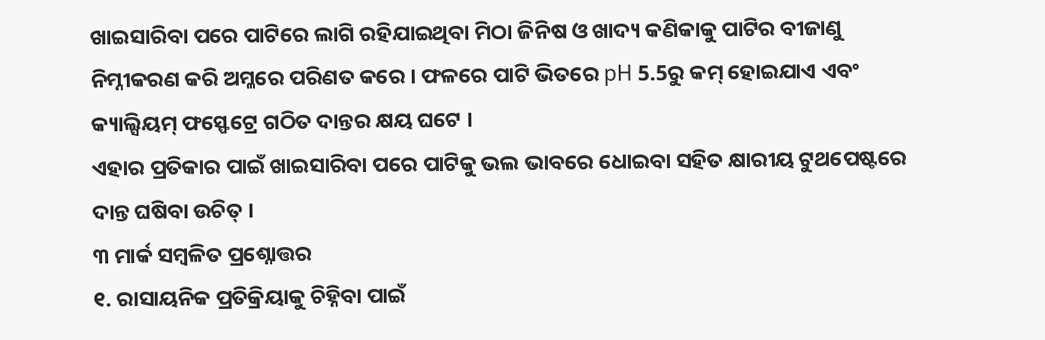ଖାଇସାରିବା ପରେ ପାଟିରେ ଲାଗି ରହିଯାଇଥିବା ମିଠା ଜିନିଷ ଓ ଖାଦ୍ୟ କଣିକାକୁ ପାଟିର ବୀଜାଣୁ ନିମ୍ନୀକରଣ କରି ଅମ୍ଳରେ ପରିଣତ କରେ । ଫଳରେ ପାଟି ଭିତରେ pH 5.5ରୁ କମ୍ ହୋଇଯାଏ ଏବଂ କ୍ୟାଲ୍ସିୟମ୍ ଫସ୍ଫେଟ୍ରେ ଗଠିତ ଦାନ୍ତର କ୍ଷୟ ଘଟେ ।
ଏହାର ପ୍ରତିକାର ପାଇଁ ଖାଇସାରିବା ପରେ ପାଟିକୁ ଭଲ ଭାବରେ ଧୋଇବା ସହିତ କ୍ଷାରୀୟ ଟୁଥପେଷ୍ଟରେ ଦାନ୍ତ ଘଷିବା ଉଚିତ୍ ।
୩ ମାର୍କ ସମ୍ବଳିତ ପ୍ରଶ୍ନୋତ୍ତର
୧. ରାସାୟନିକ ପ୍ରତିକ୍ରିୟାକୁ ଚିହ୍ନିବା ପାଇଁ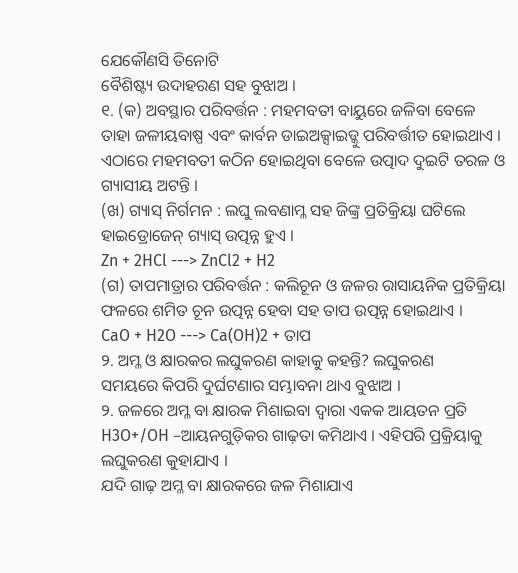ଯେକୌଣସି ତିନୋଟି
ବୈଶିଷ୍ଟ୍ୟ ଉଦାହରଣ ସହ ବୁଝାଅ ।
୧. (କ) ଅବସ୍ଥାର ପରିବର୍ତ୍ତନ : ମହମବତୀ ବାୟୁରେ ଜଳିବା ବେଳେ ତାହା ଜଳୀୟବାଷ୍ପ ଏବଂ କାର୍ବନ ଡାଇଅକ୍ସାଇଡ୍କୁ ପରିବର୍ତ୍ତୀତ ହୋଇଥାଏ । ଏଠାରେ ମହମବତୀ କଠିନ ହୋଇଥିବା ବେଳେ ଉତ୍ପାଦ ଦୁଇଟି ତରଳ ଓ ଗ୍ୟାସୀୟ ଅଟନ୍ତି ।
(ଖ) ଗ୍ୟାସ୍ ନିର୍ଗମନ : ଲଘୁ ଲବଣାମ୍ଳ ସହ ଜିଙ୍କ୍ର ପ୍ରତିକ୍ରିୟା ଘଟିଲେ ହାଇଡ୍ରୋଜେନ୍ ଗ୍ୟାସ୍ ଉତ୍ପନ୍ନ ହୁଏ ।
Zn + 2HCl ---> ZnCl2 + H2
(ଗ) ତାପମାତ୍ରାର ପରିବର୍ତ୍ତନ : କଲିଚୂନ ଓ ଜଳର ରାସାୟନିକ ପ୍ରତିକ୍ରିୟା ଫଳରେ ଶମିତ ଚୂନ ଉତ୍ପନ୍ନ ହେବା ସହ ତାପ ଉତ୍ପନ୍ନ ହୋଇଥାଏ ।
CaO + H2O ---> Ca(OH)2 + ତାପ
୨. ଅମ୍ଳ ଓ କ୍ଷାରକର ଲଘୁକରଣ କାହାକୁ କହନ୍ତି? ଲଘୁକରଣ
ସମୟରେ କିପରି ଦୁର୍ଘଟଣାର ସମ୍ଭାବନା ଥାଏ ବୁଝାଅ ।
୨. ଜଳରେ ଅମ୍ଳ ବା କ୍ଷାରକ ମିଶାଇବା ଦ୍ୱାରା ଏକକ ଆୟତନ ପ୍ରତି H3O+/OH –ଆୟନଗୁଡ଼ିକର ଗାଢ଼ତା କମିଥାଏ । ଏହିପରି ପ୍ରକ୍ରିୟାକୁ ଲଘୁକରଣ କୁହାଯାଏ ।
ଯଦି ଗାଢ଼ ଅମ୍ଳ ବା କ୍ଷାରକରେ ଜଳ ମିଶାଯାଏ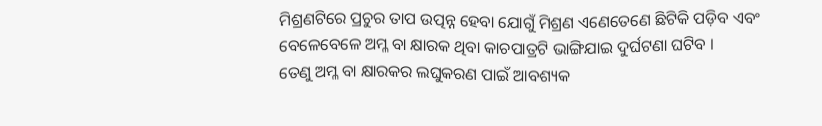ମିଶ୍ରଣଟିରେ ପ୍ରଚୁର ତାପ ଉତ୍ପନ୍ନ ହେବା ଯୋଗୁଁ ମିଶ୍ରଣ ଏଣେତେଣେ ଛିଟିକି ପଡ଼ିବ ଏବଂ ବେଳେବେଳେ ଅମ୍ଳ ବା କ୍ଷାରକ ଥିବା କାଚପାତ୍ରଟି ଭାଙ୍ଗିଯାଇ ଦୁର୍ଘଟଣା ଘଟିବ ।
ତେଣୁ ଅମ୍ଳ ବା କ୍ଷାରକର ଲଘୁକରଣ ପାଇଁ ଆବଶ୍ୟକ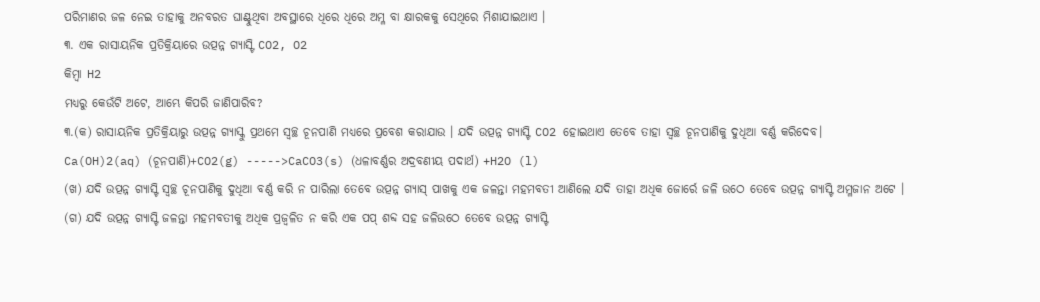ପରିମାଣର ଜଳ ନେଇ ତାହାକୁ ଅନବରତ ଘାଣ୍ଟୁଥିବା ଅବସ୍ଥାରେ ଧିରେ ଧିରେ ଅମ୍ଳ ବା କ୍ଷାରକକୁ ସେଥିରେ ମିଶାଯାଇଥାଏ ।
୩. ଏକ ରାସାୟନିକ ପ୍ରତିକ୍ରିୟାରେ ଉତ୍ପନ୍ନ ଗ୍ୟାସ୍ଟି CO2, O2
କିମ୍ବା H2
ମଧ୍ୟରୁ କେଉଁଟି ଅଟେ, ଆମ୍ଭେ କିପରି ଜାଣିପାରିବ?
୩.(କ) ରାସାୟନିକ ପ୍ରତିକ୍ରିୟାରୁ ଉତ୍ପନ୍ନ ଗ୍ୟାସ୍କୁ ପ୍ରଥମେ ସ୍ୱଚ୍ଛ ଚୂନପାଣି ମଧ୍ୟରେ ପ୍ରବେଶ କରାଯାଉ । ଯଦି ଉତ୍ପନ୍ନ ଗ୍ୟାସ୍ଟି CO2 ହୋଇଥାଏ ତେବେ ତାହା ସ୍ୱଚ୍ଛ ଚୂନପାଣିକୁ ଦୁଧିଆ ବର୍ଣ୍ଣ କରିଦେବ।
Ca(OH)2(aq) (ଚୂନପାଣି)+CO2(g) ----->CaCO3(s) (ଧଳାବର୍ଣ୍ଣର ଅଦ୍ରବଣୀୟ ପଦାର୍ଥ) +H2O (l)
(ଖ) ଯଦି ଉତ୍ପନ୍ନ ଗ୍ୟାସ୍ଟି ସ୍ୱଚ୍ଛ ଚୂନପାଣିକୁ ଦୁଧିଆ ବର୍ଣ୍ଣ କରି ନ ପାରିଲା ତେବେ ଉତ୍ପନ୍ନ ଗ୍ୟାସ୍ ପାଖକୁ ଏକ ଜଳନ୍ତା ମହମବତୀ ଆଣିଲେ ଯଦି ତାହା ଅଧିକ ଜୋର୍ରେ ଜଳି ଉଠେ ତେବେ ଉତ୍ପନ୍ନ ଗ୍ୟାସ୍ଟି ଅମ୍ଳଜାନ ଅଟେ ।
(ଗ) ଯଦି ଉତ୍ପନ୍ନ ଗ୍ୟାସ୍ଟି ଜଳନ୍ତା ମହମବତୀକୁ ଅଧିକ ପ୍ରଜ୍ୱଳିତ ନ କରି ଏକ ପପ୍ ଶବ୍ଦ ସହ ଜଳିଉଠେ ତେବେ ଉତ୍ପନ୍ନ ଗ୍ୟାସ୍ଟି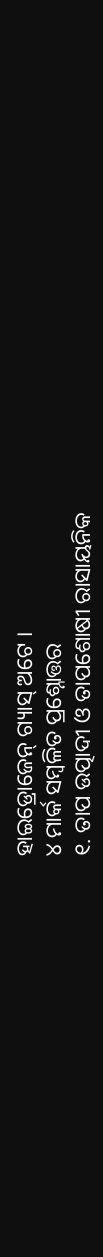ହାଇଡ୍ରୋଜେନ୍ ଗ୍ୟାସ୍ ଅଟେ ।
୪ ମାର୍କ ସମ୍ବଳିତ ପ୍ରଶ୍ନୋତ୍ତର
୧. ତାପ ଉତ୍ପାଦୀ ଓ ତାପଶୋଷୀ ରାସାୟନିକ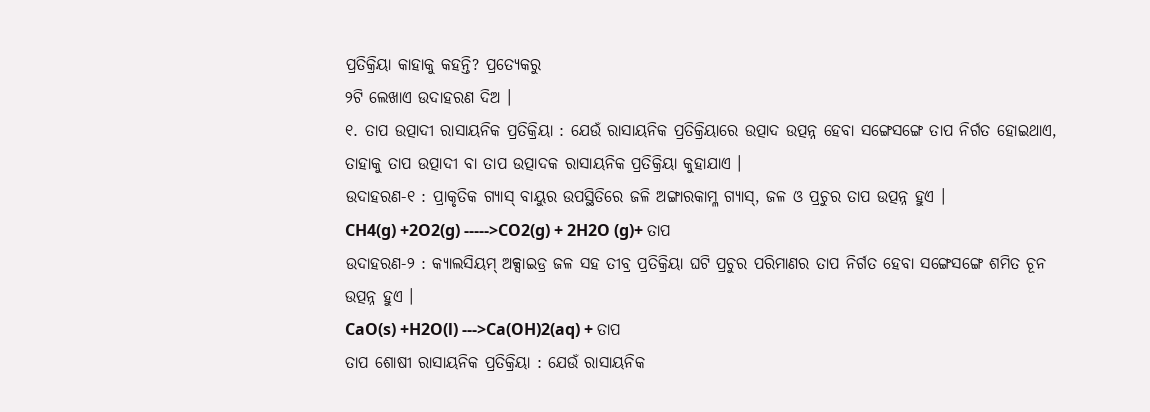ପ୍ରତିକ୍ରିୟା କାହାକୁ କହନ୍ତି? ପ୍ରତ୍ୟେକରୁ
୨ଟି ଲେଖାଏ ଉଦାହରଣ ଦିଅ ।
୧. ତାପ ଉତ୍ପାଦୀ ରାସାୟନିକ ପ୍ରତିକ୍ରିୟା : ଯେଉଁ ରାସାୟନିକ ପ୍ରତିକ୍ରିୟାରେ ଉତ୍ପାଦ ଉତ୍ପନ୍ନ ହେବା ସଙ୍ଗେସଙ୍ଗେ ତାପ ନିର୍ଗତ ହୋଇଥାଏ, ତାହାକୁ ତାପ ଉତ୍ପାଦୀ ବା ତାପ ଉତ୍ପାଦକ ରାସାୟନିକ ପ୍ରତିକ୍ରିୟା କୁହାଯାଏ ।
ଉଦାହରଣ-୧ : ପ୍ରାକୃତିକ ଗ୍ୟାସ୍ ବାୟୁର ଉପସ୍ଥିତିରେ ଜଳି ଅଙ୍ଗାରକାମ୍ଳ ଗ୍ୟାସ୍, ଜଳ ଓ ପ୍ରଚୁର ତାପ ଉତ୍ପନ୍ନ ହୁଏ ।
CH4(g) +2O2(g) ----->CO2(g) + 2H2O (g)+ ତାପ
ଉଦାହରଣ-୨ : କ୍ୟାଲସିୟମ୍ ଅକ୍ସାଇଡ୍ର ଜଳ ସହ ତୀବ୍ର ପ୍ରତିକ୍ରିୟା ଘଟି ପ୍ରଚୁର ପରିମାଣର ତାପ ନିର୍ଗତ ହେବା ସଙ୍ଗେସଙ୍ଗେ ଶମିତ ଚୂନ ଉତ୍ପନ୍ନ ହୁଏ ।
CaO(s) +H2O(l) --->Ca(OH)2(aq) + ତାପ
ତାପ ଶୋଷୀ ରାସାୟନିକ ପ୍ରତିକ୍ରିୟା : ଯେଉଁ ରାସାୟନିକ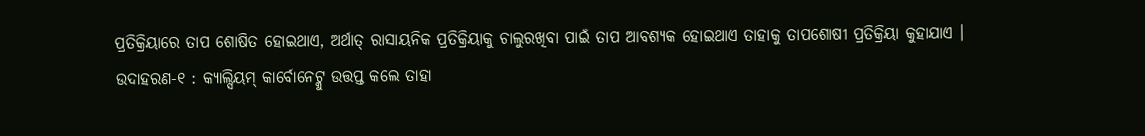ପ୍ରତିକ୍ରିୟାରେ ତାପ ଶୋଷିତ ହୋଇଥାଏ, ଅର୍ଥାତ୍ ରାସାୟନିକ ପ୍ରତିକ୍ରିୟାକୁ ଚାଲୁରଖିବା ପାଇଁ ତାପ ଆବଶ୍ୟକ ହୋଇଥାଏ ତାହାକୁ ତାପଶୋଷୀ ପ୍ରତିକ୍ରିୟା କୁହାଯାଏ ।
ଉଦାହରଣ-୧ : କ୍ୟାଲ୍ସିୟମ୍ କାର୍ବୋନେଟ୍କୁ ଉତ୍ତପ୍ତ କଲେ ତାହା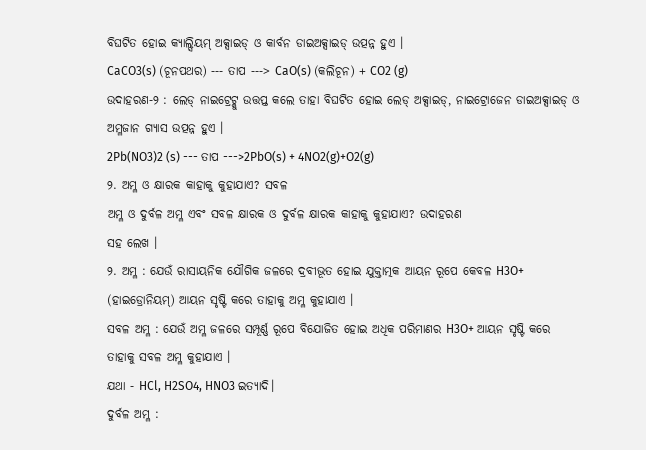ବିଘଟିତ ହୋଇ କ୍ୟାଲ୍ସିୟମ୍ ଅକ୍ସାଇଡ୍ ଓ କାର୍ବନ ଡାଇଅକ୍ସାଇଡ୍ ଉତ୍ପନ୍ନ ହୁଏ ।
CaCO3(s) (ଚୂନପଥର) --- ତାପ ---> CaO(s) (କଲିଚୂନ) + CO2 (g)
ଉଦାହରଣ-୨ : ଲେଡ୍ ନାଇଟ୍ରେଟ୍କୁ ଉତ୍ତପ୍ତ କଲେ ତାହା ବିଘଟିତ ହୋଇ ଲେଡ୍ ଅକ୍ସାଇଡ୍, ନାଇଟ୍ରୋଜେନ ଡାଇଅକ୍ସାଇଡ୍ ଓ ଅମ୍ଳଜାନ ଗ୍ୟାସ ଉତ୍ପନ୍ନ ହୁଏ ।
2Pb(NO3)2 (s) --- ତାପ --->2PbO(s) + 4NO2(g)+O2(g)
୨. ଅମ୍ଳ ଓ କ୍ଷାରକ କାହାକୁ କୁହାଯାଏ? ସବଳ
ଅମ୍ଳ ଓ ଦୁର୍ବଳ ଅମ୍ଳ ଏବଂ ସବଳ କ୍ଷାରକ ଓ ଦୁର୍ବଳ କ୍ଷାରକ କାହାକୁ କୁହାଯାଏ? ଉଦାହରଣ
ସହ ଲେଖ ।
୨. ଅମ୍ଳ : ଯେଉଁ ରାସାୟନିକ ଯୌଗିକ ଜଳରେ ଦ୍ରବୀଭୂତ ହୋଇ ଯୁକ୍ତାତ୍ମକ ଆୟନ ରୂପେ କେବଳ H3O+ (ହାଇଡ୍ରୋନିୟମ୍) ଆୟନ ସୃଷ୍ଟି କରେ ତାହାକୁ ଅମ୍ଳ କୁହାଯାଏ ।
ସବଳ ଅମ୍ଳ : ଯେଉଁ ଅମ୍ଳ ଜଳରେ ସମ୍ପୂର୍ଣ୍ଣ ରୂପେ ବିଯୋଜିତ ହୋଇ ଅଧିକ ପରିମାଣର H3O+ ଆୟନ ସୃଷ୍ଟି କରେ ତାହାକୁ ସବଳ ଅମ୍ଳ କୁହାଯାଏ ।
ଯଥା - HCl, H2SO4, HNO3 ଇତ୍ୟାଦି।
ଦୁର୍ବଳ ଅମ୍ଳ :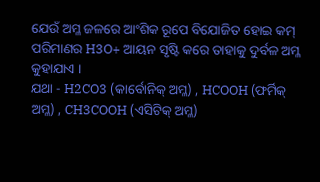ଯେଉଁ ଅମ୍ଳ ଜଳରେ ଆଂଶିକ ରୂପେ ବିଯୋଜିତ ହୋଇ କମ୍ ପରିମାଣର H3O+ ଆୟନ ସୃଷ୍ଟି କରେ ତାହାକୁ ଦୁର୍ବଳ ଅମ୍ଳ କୁହାଯାଏ ।
ଯଥା - H2CO3 (କାର୍ବୋନିକ୍ ଅମ୍ଳ) , HCOOH (ଫର୍ମିକ୍ ଅମ୍ଳ) , CH3COOH (ଏସିଟିକ୍ ଅମ୍ଳ)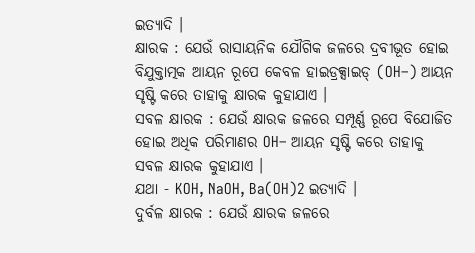ଇତ୍ୟାଦି ।
କ୍ଷାରକ : ଯେଉଁ ରାସାୟନିକ ଯୌଗିକ ଜଳରେ ଦ୍ରବୀଭୂତ ହୋଇ ବିଯୁକ୍ତାତ୍ମକ ଆୟନ ରୂପେ କେବଳ ହାଇଡ୍ରକ୍ସାଇଡ୍ (OH–) ଆୟନ ସୃଷ୍ଟି କରେ ତାହାକୁ କ୍ଷାରକ କୁହାଯାଏ ।
ସବଳ କ୍ଷାରକ : ଯେଉଁ କ୍ଷାରକ ଜଳରେ ସମ୍ପୂର୍ଣ୍ଣ ରୂପେ ବିଯୋଜିତ ହୋଇ ଅଧିକ ପରିମାଣର OH– ଆୟନ ସୃଷ୍ଟି କରେ ତାହାକୁ ସବଳ କ୍ଷାରକ କୁହାଯାଏ ।
ଯଥା - KOH, NaOH, Ba(OH)2 ଇତ୍ୟାଦି ।
ଦୁର୍ବଳ କ୍ଷାରକ : ଯେଉଁ କ୍ଷାରକ ଜଳରେ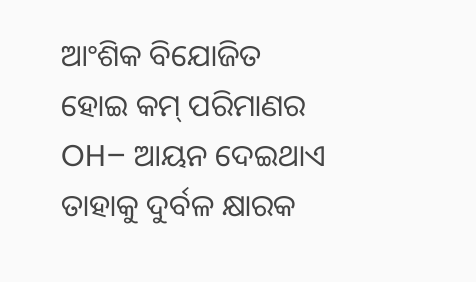ଆଂଶିକ ବିଯୋଜିତ ହୋଇ କମ୍ ପରିମାଣର OH– ଆୟନ ଦେଇଥାଏ ତାହାକୁ ଦୁର୍ବଳ କ୍ଷାରକ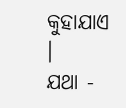କୁହାଯାଏ ।
ଯଥା -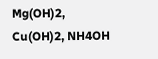Mg(OH)2, Cu(OH)2, NH4OH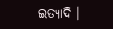ଇତ୍ୟାଦି ।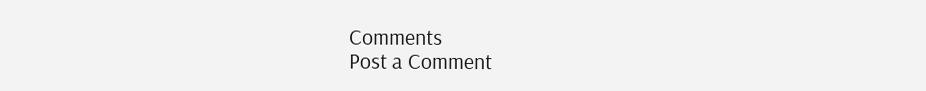Comments
Post a Comment